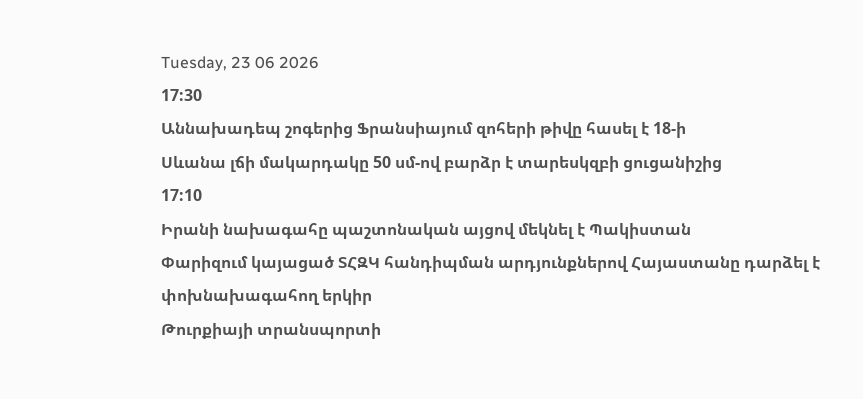Tuesday, 23 06 2026
17:30
Աննախադեպ շոգերից Ֆրանսիայում զոհերի թիվը հասել է 18-ի
Սևանա լճի մակարդակը 50 սմ-ով բարձր է տարեսկզբի ցուցանիշից
17:10
Իրանի նախագահը պաշտոնական այցով մեկնել է Պակիստան
Փարիզում կայացած ՏՀԶԿ հանդիպման արդյունքներով Հայաստանը դարձել է փոխնախագահող երկիր
Թուրքիայի տրանսպորտի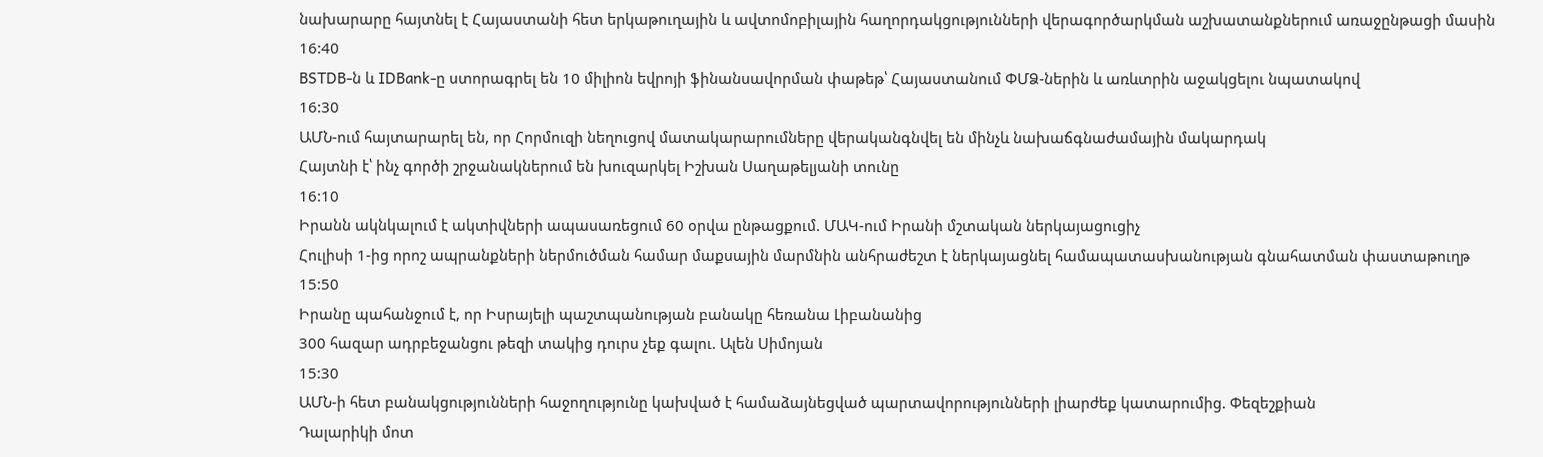նախարարը հայտնել է Հայաստանի հետ երկաթուղային և ավտոմոբիլային հաղորդակցությունների վերագործարկման աշխատանքներում առաջընթացի մասին
16:40
BSTDB-ն և IDBank-ը ստորագրել են 10 միլիոն եվրոյի ֆինանսավորման փաթեթ՝ Հայաստանում ՓՄՁ-ներին և առևտրին աջակցելու նպատակով
16:30
ԱՄՆ-ում հայտարարել են, որ Հորմուզի նեղուցով մատակարարումները վերականգնվել են մինչև նախաճգնաժամային մակարդակ
Հայտնի է՝ ինչ գործի շրջանակներում են խուզարկել Իշխան Սաղաթելյանի տունը
16:10
Իրանն ակնկալում է ակտիվների ապասառեցում 60 օրվա ընթացքում. ՄԱԿ-ում Իրանի մշտական ներկայացուցիչ
Հուլիսի 1-ից որոշ ապրանքների ներմուծման համար մաքսային մարմնին անհրաժեշտ է ներկայացնել համապատասխանության գնահատման փաստաթուղթ
15:50
Իրանը պահանջում է, որ Իսրայելի պաշտպանության բանակը հեռանա Լիբանանից
300 հազար ադրբեջանցու թեզի տակից դուրս չեք գալու. Ալեն Սիմոյան
15:30
ԱՄՆ-ի հետ բանակցությունների հաջողությունը կախված է համաձայնեցված պարտավորությունների լիարժեք կատարումից. Փեզեշքիան
Դալարիկի մոտ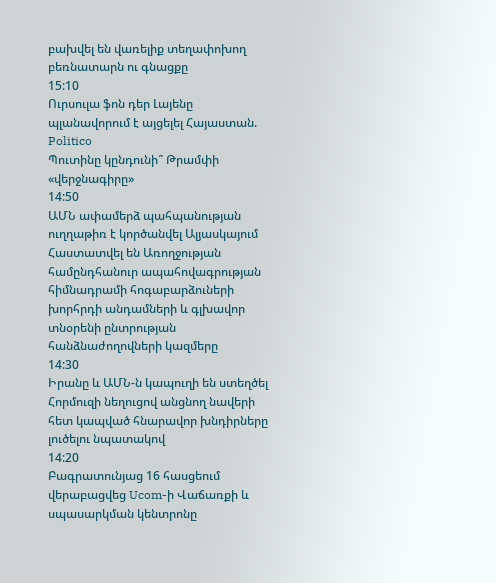բախվել են վառելիք տեղափոխող բեռնատարն ու գնացքը
15:10
Ուրսուլա ֆոն դեր Լայենը պլանավորում է այցելել Հայաստան. Politico
Պուտինը կընդունի՞ Թրամփի «վերջնագիրը»
14:50
ԱՄՆ ափամերձ պահպանության ուղղաթիռ է կործանվել Ալյասկայում
Հաստատվել են Առողջության համընդհանուր ապահովագրության հիմնադրամի հոգաբարձուների խորհրդի անդամների և գլխավոր տնօրենի ընտրության հանձնաժողովների կազմերը
14:30
Իրանը և ԱՄՆ-ն կապուղի են ստեղծել Հորմուզի նեղուցով անցնող նավերի հետ կապված հնարավոր խնդիրները լուծելու նպատակով
14:20
Բագրատունյաց 16 հասցեում վերաբացվեց Ucom-ի Վաճառքի և սպասարկման կենտրոնը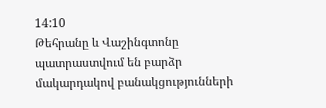14:10
Թեհրանը և Վաշինգտոնը պատրաստվում են բարձր մակարդակով բանակցությունների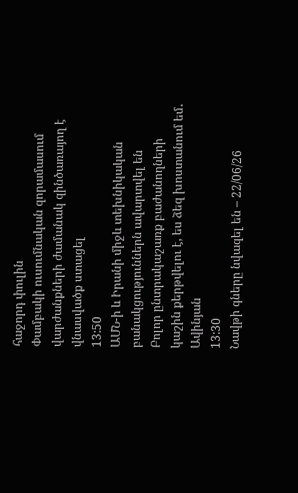հաջորդ փուլին
Փամբակի ուսումնական զորամասում վարժանքների ժամանակ զինծառայող է վնասվածք ստացել
13:50
ԱՄՆ-ի և Իրանի միջև տեխնիկական բանակցություններն ավարտվել են
Բոլոր ընտրակաշառք բաժանողների կաշին քերթվելու է, ես ձեզ խոստանում եմ․ Ավինյան
13:30
Նավթի գները նվազել են – 22/06/26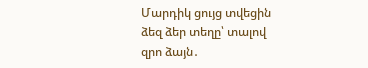Մարդիկ ցույց տվեցին ձեզ ձեր տեղը՝ տալով զրո ձայն․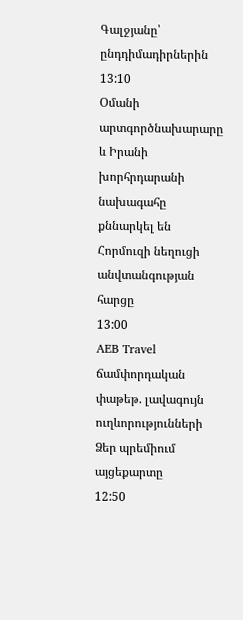Գալջյանը՝ ընդդիմադիրներին
13:10
Օմանի արտգործնախարարը և Իրանի խորհրդարանի նախագահը քննարկել են Հորմուզի նեղուցի անվտանգության հարցը
13:00
AEB Travel ճամփորդական փաթեթ. լավագույն ուղևորությունների Ձեր պրեմիում այցեքարտը
12:50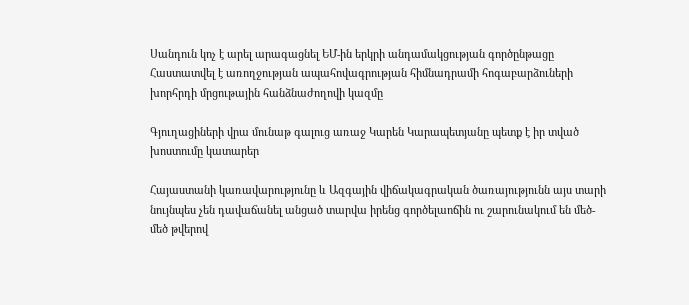Սանդուն կոչ է արել արագացնել ԵՄ-ին երկրի անդամակցության գործընթացը
Հաստատվել է առողջության ապահովագրության հիմնադրամի հոգաբարձուների խորհրդի մրցութային հանձնաժողովի կազմը

Գյուղացիների վրա մունաթ գալուց առաջ Կարեն Կարապետյանը պետք է իր տված խոստումը կատարեր

Հայաստանի կառավարությունը և Ազգային վիճակագրական ծառայությունն այս տարի նույնպես չեն դավաճանել անցած տարվա իրենց գործելաոճին ու շարունակում են մեծ-մեծ թվերով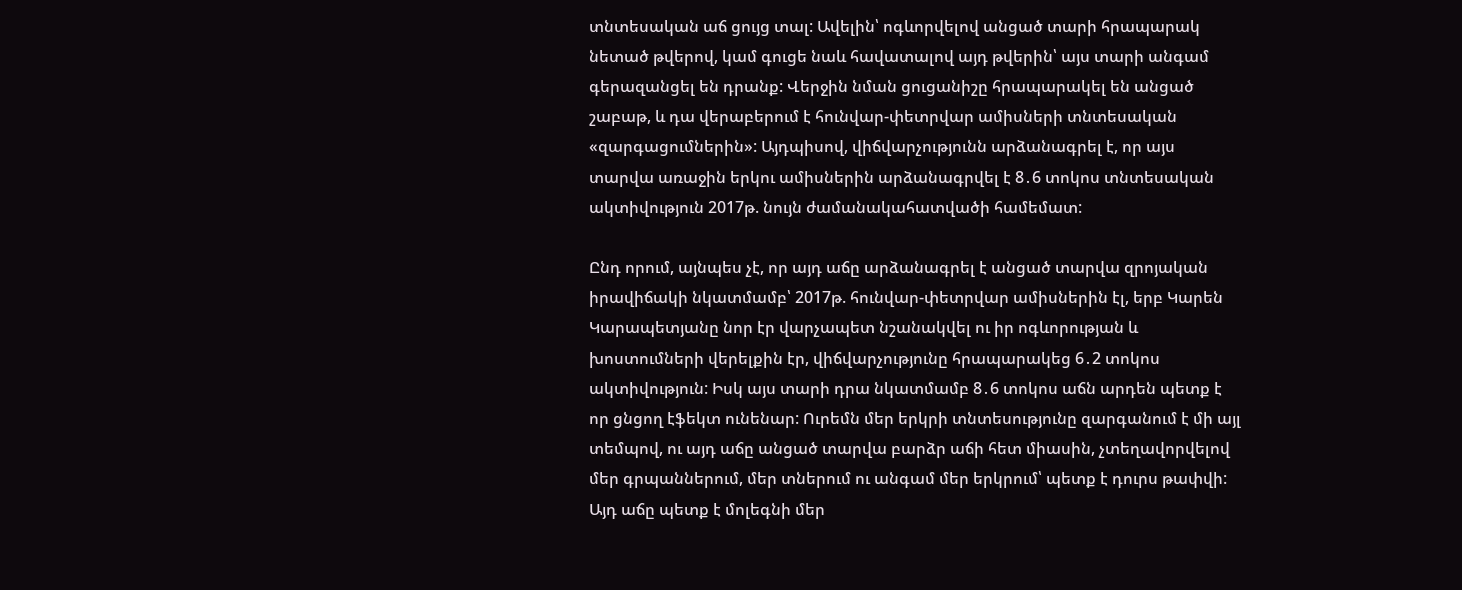տնտեսական աճ ցույց տալ: Ավելին՝ ոգևորվելով անցած տարի հրապարակ նետած թվերով, կամ գուցե նաև հավատալով այդ թվերին՝ այս տարի անգամ գերազանցել են դրանք: Վերջին նման ցուցանիշը հրապարակել են անցած շաբաթ, և դա վերաբերում է հունվար-փետրվար ամիսների տնտեսական «զարգացումներին»: Այդպիսով, վիճվարչությունն արձանագրել է, որ այս տարվա առաջին երկու ամիսներին արձանագրվել է 8․6 տոկոս տնտեսական ակտիվություն 2017թ. նույն ժամանակահատվածի համեմատ:

Ընդ որում, այնպես չէ, որ այդ աճը արձանագրել է անցած տարվա զրոյական իրավիճակի նկատմամբ՝ 2017թ. հունվար-փետրվար ամիսներին էլ, երբ Կարեն Կարապետյանը նոր էր վարչապետ նշանակվել ու իր ոգևորության և խոստումների վերելքին էր, վիճվարչությունը հրապարակեց 6․2 տոկոս ակտիվություն: Իսկ այս տարի դրա նկատմամբ 8․6 տոկոս աճն արդեն պետք է որ ցնցող էֆեկտ ունենար: Ուրեմն մեր երկրի տնտեսությունը զարգանում է մի այլ տեմպով, ու այդ աճը անցած տարվա բարձր աճի հետ միասին, չտեղավորվելով մեր գրպաններում, մեր տներում ու անգամ մեր երկրում՝ պետք է դուրս թափվի: Այդ աճը պետք է մոլեգնի մեր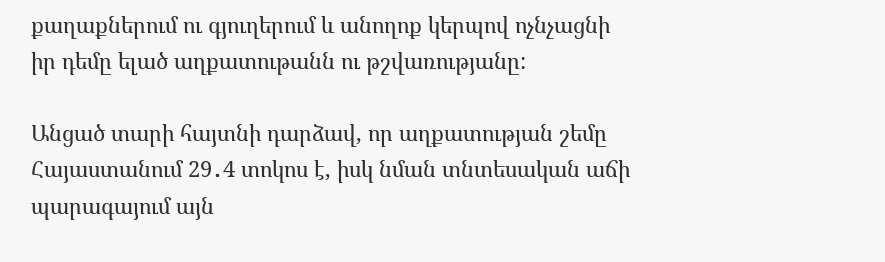քաղաքներում ու գյուղերում և անողոք կերպով ոչնչացնի իր դեմը ելած աղքատութանն ու թշվառությանը:

Անցած տարի հայտնի դարձավ, որ աղքատության շեմը Հայաստանում 29․4 տոկոս է, իսկ նման տնտեսական աճի պարագայում այն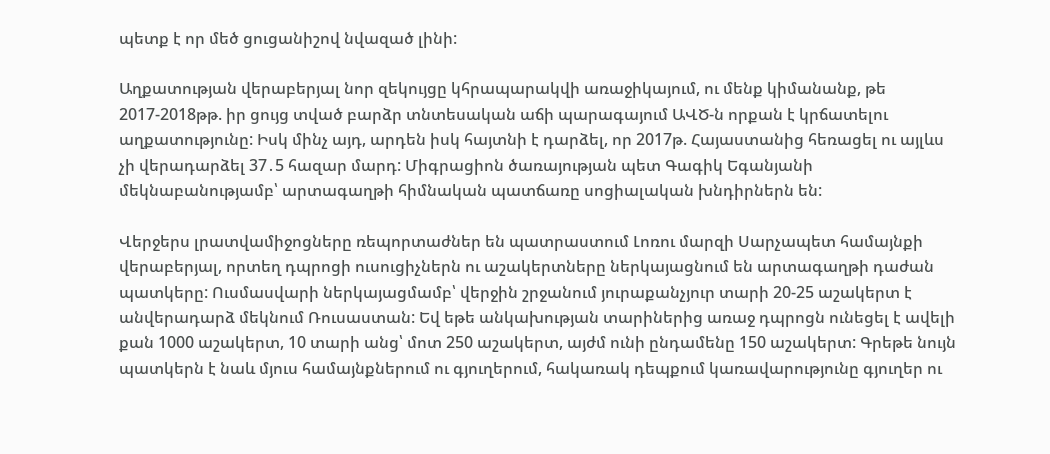պետք է որ մեծ ցուցանիշով նվազած լինի:

Աղքատության վերաբերյալ նոր զեկույցը կհրապարակվի առաջիկայում, ու մենք կիմանանք, թե 2017-2018թթ. իր ցույց տված բարձր տնտեսական աճի պարագայում ԱՎԾ-ն որքան է կրճատելու աղքատությունը: Իսկ մինչ այդ, արդեն իսկ հայտնի է դարձել, որ 2017թ. Հայաստանից հեռացել ու այլևս չի վերադարձել 37․5 հազար մարդ: Միգրացիոն ծառայության պետ Գագիկ Եգանյանի մեկնաբանությամբ՝ արտագաղթի հիմնական պատճառը սոցիալական խնդիրներն են:

Վերջերս լրատվամիջոցները ռեպորտաժներ են պատրաստում Լոռու մարզի Սարչապետ համայնքի վերաբերյալ, որտեղ դպրոցի ուսուցիչներն ու աշակերտները ներկայացնում են արտագաղթի դաժան պատկերը: Ուսմասվարի ներկայացմամբ՝ վերջին շրջանում յուրաքանչյուր տարի 20-25 աշակերտ է անվերադարձ մեկնում Ռուսաստան: Եվ եթե անկախության տարիներից առաջ դպրոցն ունեցել է ավելի քան 1000 աշակերտ, 10 տարի անց՝ մոտ 250 աշակերտ, այժմ ունի ընդամենը 150 աշակերտ: Գրեթե նույն պատկերն է նաև մյուս համայնքներում ու գյուղերում, հակառակ դեպքում կառավարությունը գյուղեր ու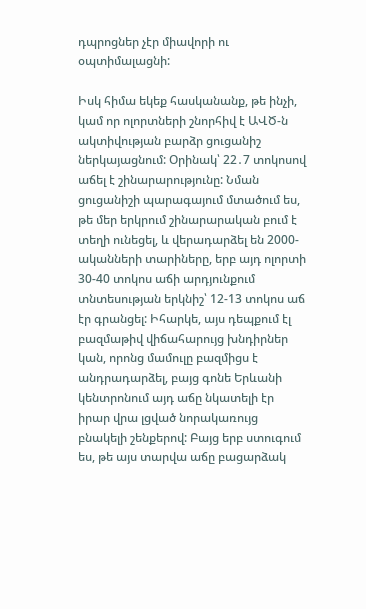դպրոցներ չէր միավորի ու օպտիմալացնի:

Իսկ հիմա եկեք հասկանանք, թե ինչի, կամ որ ոլորտների շնորհիվ է ԱՎԾ-ն ակտիվության բարձր ցուցանիշ ներկայացնում: Օրինակ՝ 22․7 տոկոսով աճել է շինարարությունը: Նման ցուցանիշի պարագայում մտածում ես, թե մեր երկրում շինարարական բում է տեղի ունեցել, և վերադարձել են 2000-ականների տարիները, երբ այդ ոլորտի 30-40 տոկոս աճի արդյունքում տնտեսության երկնիշ՝ 12-13 տոկոս աճ էր գրանցել: Իհարկե, այս դեպքում էլ բազմաթիվ վիճահարույց խնդիրներ կան, որոնց մամուլը բազմիցս է անդրադարձել, բայց գոնե Երևանի կենտրոնում այդ աճը նկատելի էր իրար վրա լցված նորակառույց բնակելի շենքերով: Բայց երբ ստուգում ես, թե այս տարվա աճը բացարձակ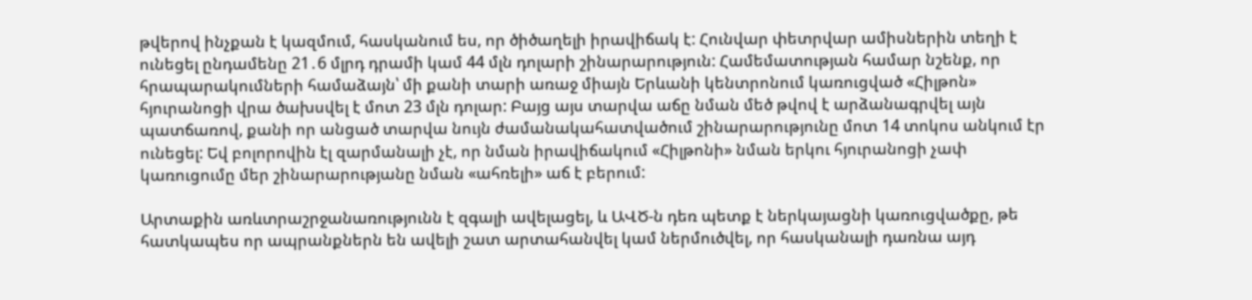թվերով ինչքան է կազմում, հասկանում ես, որ ծիծաղելի իրավիճակ է: Հունվար փետրվար ամիսներին տեղի է ունեցել ընդամենը 21․6 մլրդ դրամի կամ 44 մլն դոլարի շինարարություն: Համեմատության համար նշենք, որ հրապարակումների համաձայն՝ մի քանի տարի առաջ միայն Երևանի կենտրոնում կառուցված «Հիլթոն» հյուրանոցի վրա ծախսվել է մոտ 23 մլն դոլար: Բայց այս տարվա աճը նման մեծ թվով է արձանագրվել այն պատճառով, քանի որ անցած տարվա նույն ժամանակահատվածում շինարարությունը մոտ 14 տոկոս անկում էր ունեցել: Եվ բոլորովին էլ զարմանալի չէ, որ նման իրավիճակում «Հիլթոնի» նման երկու հյուրանոցի չափ կառուցումը մեր շինարարությանը նման «ահռելի» աճ է բերում:

Արտաքին առևտրաշրջանառությունն է զգալի ավելացել, և ԱՎԾ-ն դեռ պետք է ներկայացնի կառուցվածքը, թե հատկապես որ ապրանքներն են ավելի շատ արտահանվել կամ ներմուծվել, որ հասկանալի դառնա այդ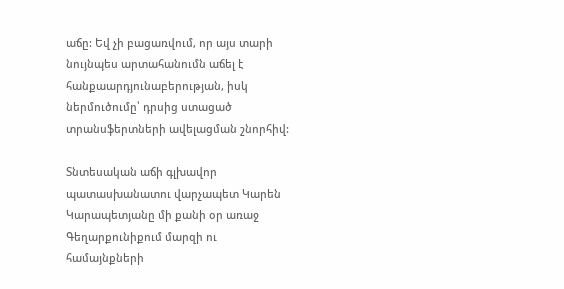աճը: Եվ չի բացառվում, որ այս տարի նույնպես արտահանումն աճել է հանքաարդյունաբերության, իսկ ներմուծումը՝ դրսից ստացած տրանսֆերտների ավելացման շնորհիվ:

Տնտեսական աճի գլխավոր պատասխանատու վարչապետ Կարեն Կարապետյանը մի քանի օր առաջ Գեղարքունիքում մարզի ու համայնքների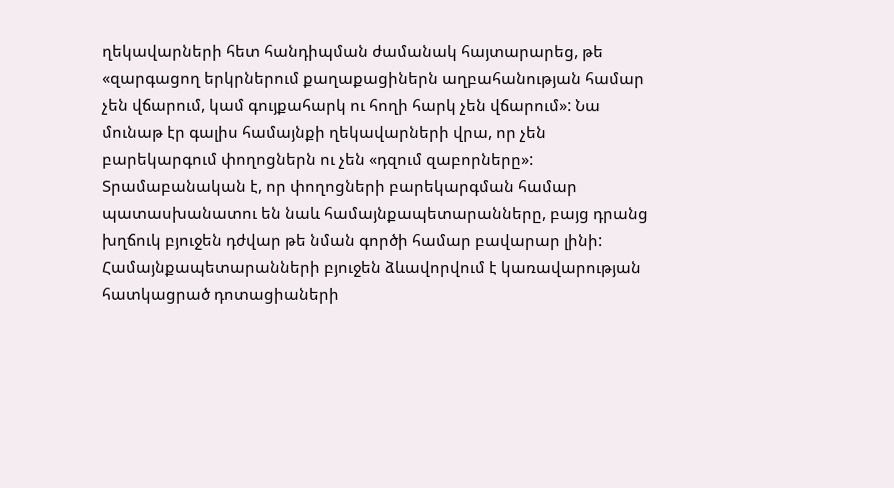ղեկավարների հետ հանդիպման ժամանակ հայտարարեց, թե «զարգացող երկրներում քաղաքացիներն աղբահանության համար չեն վճարում, կամ գույքահարկ ու հողի հարկ չեն վճարում»: Նա մունաթ էր գալիս համայնքի ղեկավարների վրա, որ չեն բարեկարգում փողոցներն ու չեն «դզում զաբորները»: Տրամաբանական է, որ փողոցների բարեկարգման համար պատասխանատու են նաև համայնքապետարանները, բայց դրանց խղճուկ բյուջեն դժվար թե նման գործի համար բավարար լինի: Համայնքապետարանների բյուջեն ձևավորվում է կառավարության հատկացրած դոտացիաների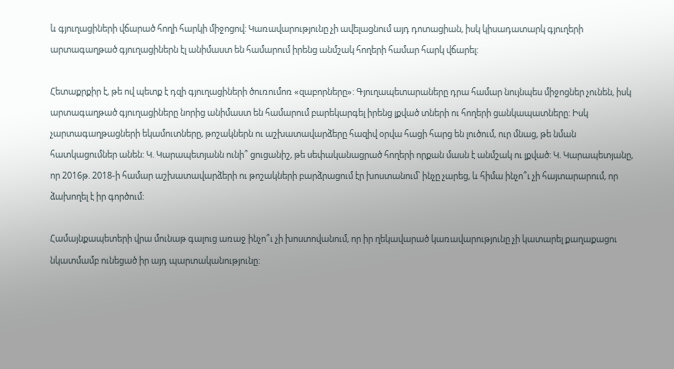և գյուղացիների վճարած հողի հարկի միջոցով: Կառավարությունը չի ավելացնում այդ դոտացիան, իսկ կիսադատարկ գյուղերի արտագաղթած գյուղացիներն էլ անիմաստ են համարում իրենց անմշակ հողերի համար հարկ վճարել:

Հետաքրքիր է, թե ով պետք է դզի գյուղացիների ծուռումոռ «զաբորները»: Գյուղապետարաները դրա համար նույնպես միջոցներ չունեն, իսկ արտագաղթած գյուղացիները նորից անիմաստ են համարում բարեկարգել իրենց լքված տների ու հողերի ցանկապատները: Իսկ չարտագաղթացների եկամուտները, թոշակներն ու աշխատավարձերը հազիվ օրվա հացի հարց են լուծում, ուր մնաց, թե նման հատկացումներ անեն: Կ. Կարապետյանն ունի՞ ցուցանիշ, թե սեփականացրած հողերի որքան մասն է անմշակ ու լքված: Կ. Կարապետյանը, որ 2016թ. 2018-ի համար աշխատավարձերի ու թոշակների բարձրացում էր խոստանում՝ ինչը չարեց, և հիմա ինչո՞ւ չի հայտարարում, որ ձախողել է իր գործում:

Համայնքապետերի վրա մունաթ գալուց առաջ ինչո՞ւ չի խոստովանում, որ իր ղեկավարած կառավարությունը չի կատարել քաղաքացու նկատմամբ ունեցած իր այդ պարտականությունը: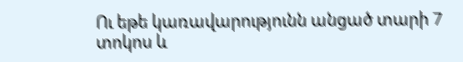Ու եթե կառավարությունն անցած տարի 7 տոկոս և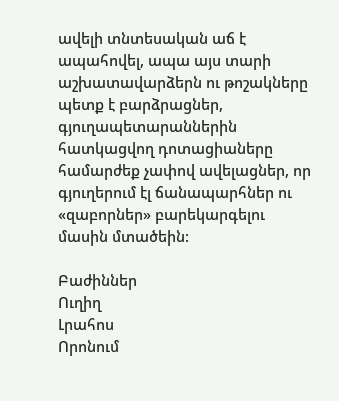ավելի տնտեսական աճ է ապահովել, ապա այս տարի աշխատավարձերն ու թոշակները պետք է բարձրացներ, գյուղապետարաններին հատկացվող դոտացիաները համարժեք չափով ավելացներ, որ գյուղերում էլ ճանապարհներ ու «զաբորներ» բարեկարգելու մասին մտածեին:

Բաժիններ
Ուղիղ
Լրահոս
Որոնում